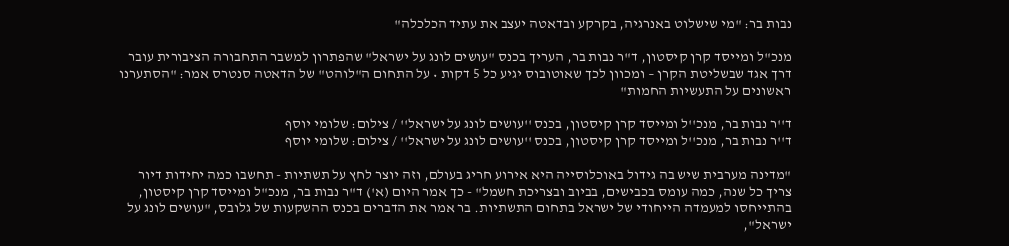נבות בר: "מי שישלוט באנרגיה, בקרקע ובדאטה יעצב את עתיד הכלכלה"

מנכ"ל ומייסד קרן קיסטון, ד"ר נבות בר, העריך בכנס "עושים לונג על ישראל" שהפתרון למשבר התחבורה הציבורית עובר דרך אגד שבשליטת הקרן – ומכוון לכך שאוטובוס יגיע כל 5 דקות • על התחום ה"לוהט" של הדאטה סנטרס אמר: "הסתערנו ראשונים על התעשיות החמות"

ד''ר נבות בר, מנכ''ל ומייסד קרן קיסטון, בכנס ''עושים לונג על ישראל'' / צילום: שלומי יוסף
ד''ר נבות בר, מנכ''ל ומייסד קרן קיסטון, בכנס ''עושים לונג על ישראל'' / צילום: שלומי יוסף

"מדינה מערבית שיש בה גידול באוכלוסייה היא אירוע חריג בעולם, וזה יוצר לחץ על תשתיות - תחשבו כמה יחידות דיור צריך כל שנה, כמה עומס בכבישים, בביוב ובצריכת חשמל" - כך אמר היום (א') ד"ר נבות בר, מנכ"ל ומייסד קרן קיסטון, בהתייחסו למעמדה הייחודי של ישראל בתחום התשתיות. בר אמר את הדברים בכנס ההשקעות של גלובס, "עושים לונג על ישראל",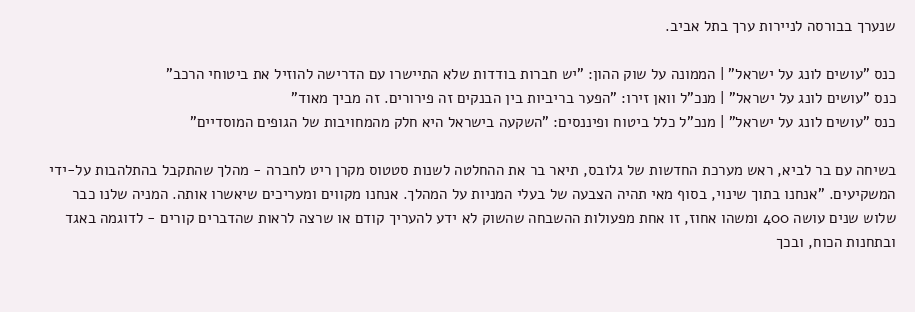שנערך בבורסה לניירות ערך בתל אביב.

כנס "עושים לונג על ישראל" | הממונה על שוק ההון: "יש חברות בודדות שלא התיישרו עם הדרישה להוזיל את ביטוחי הרכב"
כנס "עושים לונג על ישראל" | מנכ"ל וואן זירו: "הפער בריביות בין הבנקים זה פירורים. זה מביך מאוד"
כנס "עושים לונג על ישראל" | מנכ"ל כלל ביטוח ופיננסים: "השקעה בישראל היא חלק מהמחויבות של הגופים המוסדיים"

בשיחה עם בר לביא, ראש מערכת החדשות של גלובס, תיאר בר את ההחלטה לשנות סטטוס מקרן ריט לחברה - מהלך שהתקבל בהתלהבות על-ידי המשקיעים. "אנחנו בתוך שינוי, בסוף מאי תהיה הצבעה של בעלי המניות על המהלך. אנחנו מקווים ומעריכים שיאשרו אותה. המניה שלנו כבר שלוש שנים עושה 400 ומשהו אחוז, זו אחת מפעולות ההשבחה שהשוק לא ידע להעריך קודם או שרצה לראות שהדברים קורים - לדוגמה באגד ובתחנות הכוח, ובכך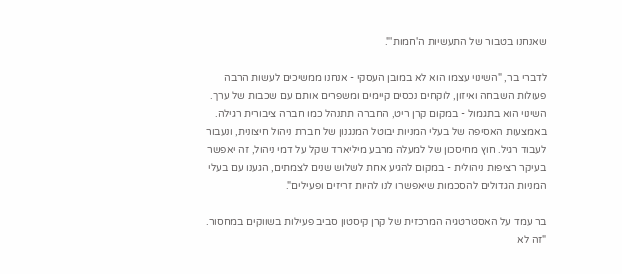שאנחנו בטבור של התעשיות ה'חמות'".

לדברי בר, "השינוי עצמו הוא לא במובן העסקי - אנחנו ממשיכים לעשות הרבה פעולות השבחה ואיזון, לוקחים נכסים קיימים ומשפרים אותם עם שכבות של ערך. השינוי הוא בתגמול - במקום קרן ריט, החברה תתנהל כמו חברה ציבורית רגילה. באמצעות האסיפה של בעלי המניות יבוטל המנגנון של חברת ניהול חיצונית, ונעבור לעבוד רגיל. חוץ מחיסכון של למעלה מרבע מיליארד שקל על דמי ניהול, זה יאפשר בעיקר רציפות ניהולית - במקום להגיע אחת לשלוש שנים לצמתים, הגענו עם בעלי המניות הגדולים להסכמות שיאפשרו לנו להיות זריזים ופעילים".

בר עמד על האסטרטגיה המרכזית של קרן קיסטון סביב פעילות בשווקים במחסור. "זה לא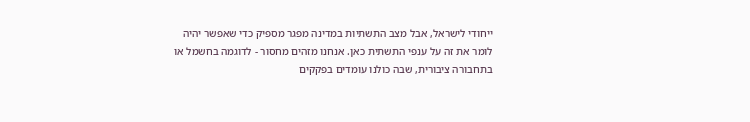ייחודי לישראל, אבל מצב התשתיות במדינה מפגר מספיק כדי שאפשר יהיה לומר את זה על ענפי התשתית כאן. אנחנו מזהים מחסור - לדוגמה בחשמל או בתחבורה ציבורית, שבה כולנו עומדים בפקקים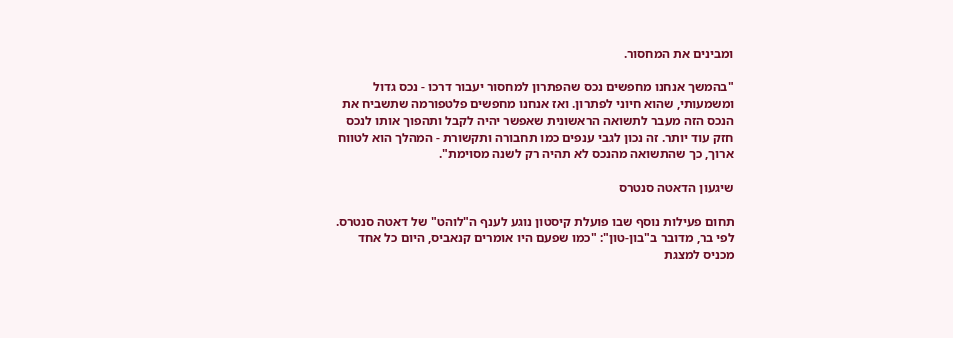ומבינים את המחסור.

"בהמשך אנחנו מחפשים נכס שהפתרון למחסור יעבור דרכו - נכס גדול ומשמעותי, שהוא חיוני לפתרון. ואז אנחנו מחפשים פלטפורמה שתשביח את הנכס הזה מעבר לתשואה הראשונית שאפשר יהיה לקבל ותהפוך אותו לנכס חזק עוד יותר. זה נכון לגבי ענפים כמו תחבורה ותקשורת - המהלך הוא לטווח ארוך, כך שהתשואה מהנכס לא תהיה רק לשנה מסוימת".

שיגעון הדאטה סנטרס

תחום פעילות נוסף שבו פועלת קיסטון נוגע לענף ה"לוהט" של דאטה סנטרס. לפי בר, מדובר ב"בון-טון": "כמו שפעם היו אומרים קנאביס, היום כל אחד מכניס למצגת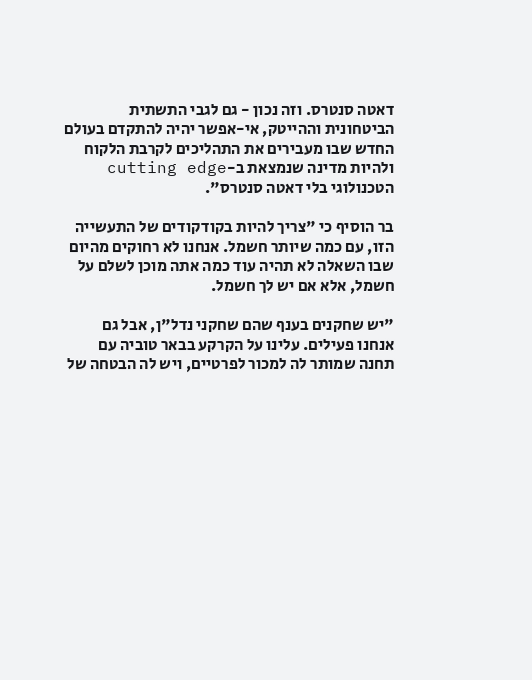דאטה סנטרס. וזה נכון - גם לגבי התשתית הביטחונית וההייטק, אי-אפשר יהיה להתקדם בעולם החדש שבו מעבירים את התהליכים לקרבת הלקוח ולהיות מדינה שנמצאת ב-cutting edge הטכנולוגי בלי דאטה סנטרס".

בר הוסיף כי "צריך להיות בקודקודים של התעשייה הזו, עם כמה שיותר חשמל. אנחנו לא רחוקים מהיום שבו השאלה לא תהיה עוד כמה אתה מוכן לשלם על חשמל, אלא אם יש לך חשמל.

"יש שחקנים בענף שהם שחקני נדל"ן, אבל גם אנחנו פעילים. עלינו על הקרקע בבאר טוביה עם תחנה שמותר לה למכור לפרטיים, ויש לה הבטחה של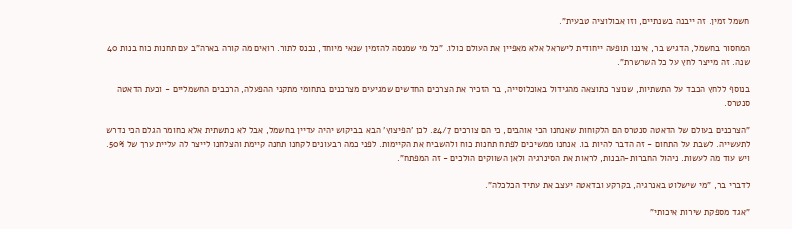חשמל זמין. זה ייבנה בשנתיים, וזו אבולוציה טבעית".

המחסור בחשמל, הדגיש בר, איננו תופעה ייחודית לישראל אלא מאפיין את העולם כולו. "כל מי שמנסה להזמין שנאי מיוחד, נכנס לתור. רואים מה קורה בארה"ב עם תחנות כוח בנות 40 שנה. זה מייצר לחץ על כל השרשרת".

בנוסף ללחץ הכבד על התשתיות, שנוצר כתוצאה מהגידול באוכלוסייה, בר הזכיר את הצרכים החדשים שמגיעים מצרכנים בתחומי מתקני ההפעלה, הרכבים החשמליים - וכעת הדאטה סנטרס.

"הצרכנים בעולם של הדאטה סנטרס הם הלקוחות שאנחנו הכי אוהבים, כי הם צורכים 24/7. לכן 'הפיצוץ' הבא בביקוש יהיה עדיין בחשמל, אבל לא כתשתית אלא כחומר הגלם הכי נדרש לתעשייה. לשבת על התחום - זה הדבר להיות בו. אנחנו ממשיכים לפתח תחנות כוח ולהשביח את הקיימות. לפני כמה רבעונים לקחנו תחנה קיימת והצלחנו לייצר לה עליית ערך של 50%. ויש עוד מה לעשות. ניהול החברות-הבנות, לראות את הסינרגיה ולאן השווקים הולכים - זה המפתח".

לדברי בר, "מי שישלוט באנרגיה, בקרקע ובדאטה יעצב את עתיד הכלכלה".

"אגד מספקת שירות איכותי"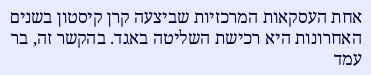אחת העסקאות המרכזיות שביצעה קרן קיסטון בשנים האחרונות היא רכישת השליטה באגד. בהקשר זה, בר עמד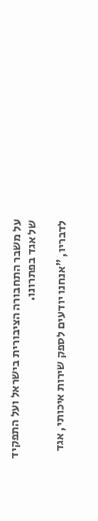על משבר התחבורה הציבורית בישראל ועל התפקיד של אגד בפתרונו.

לדבריו, "אנחנו יודעים לספק שירות איכותי, אגד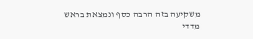משקיעה בזה הרבה כסף ונמצאת בראש מדדי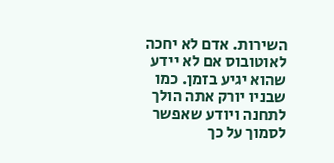השירות. אדם לא יחכה לאוטובוס אם לא יידע שהוא יגיע בזמן. כמו שבניו יורק אתה הולך לתחנה ויודע שאפשר לסמוך על כך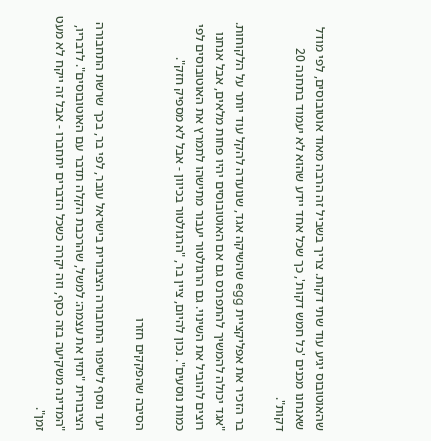שהאוטובוס יגיע עוד שתי דקות. צריך בשביל זה הרבה מאוד אוטובוסים, לפי מודל שאנחנו מכנים 'כל חמש דקות', כך שכל אחד יידע שהוא לא יעמוד בתחנה 20 דקות".

בר הזכיר את אפליקציית egg שהשיקה אגד, שנועדה להקל עוד יותר על הלקוחות. "אגד יכולה להמשיך להתפרנס גם אם האוטובוסים יהיו פחות מלאים, אבל אנחנו רוצים להוביל את השינוי. גם הרגולטור יעבור מתישהו לתמרץ את האוטובוסים לפי כמות נוסעים". נכון להיום, ציין בר, "הרגולטור בכיוון - אבל לא מספיק חזק".

הסיבה שהפקקים חזרו

יעד נוסף לשיפור התחבורה הציבורית בישראל עובר, לפי בר, בכך שרשת התחבורה הציבורית "תזין את עצמה: למשל, שהרכבת הקלה תדבר עם האוטובוסים". לדבריו, "המדינה משקיעה בזה כסף, וזה יקרה כשכל הדברים יתחברו - אבל זה ייקח לא מעט זמן".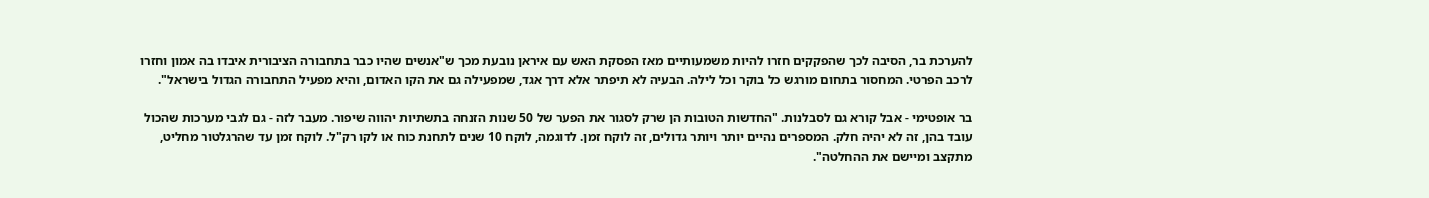להערכת בר, הסיבה לכך שהפקקים חזרו להיות משמעותיים מאז הפסקת האש עם איראן נובעת מכך ש"אנשים שהיו כבר בתחבורה הציבורית איבדו בה אמון וחזרו לרכב הפרטי. המחסור בתחום מורגש כל בוקר וכל לילה. הבעיה לא תיפתר אלא דרך אגד, שמפעילה גם את הקו האדום, והיא מפעיל התחבורה הגדול בישראל".

בר אופטימי - אבל קורא גם לסבלנות. "החדשות הטובות הן שרק לסגור את הפער של 50 שנות הזנחה בתשתיות יהווה שיפור. מעבר לזה - גם לגבי מערכות שהכול עובד בהן, זה לא יהיה חלק. המספרים נהיים יותר ויותר גדולים, זה לוקח זמן. לדוגמה, לוקח 10 שנים לתחנת כוח או לקו רק"ל. לוקח זמן עד שהרגלטור מחליט, מתקצב ומיישם את ההחלטה".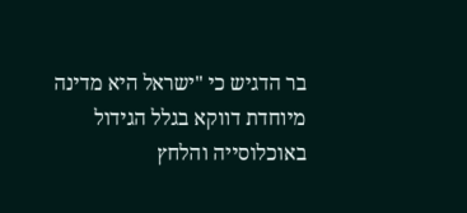בר הדגיש כי "ישראל היא מדינה מיוחדת דווקא בגלל הגידול באוכלוסייה והלחץ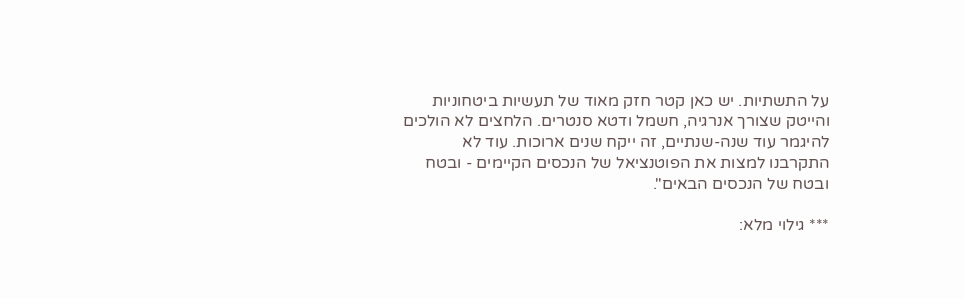על התשתיות. יש כאן קטר חזק מאוד של תעשיות ביטחוניות והייטק שצורך אנרגיה, חשמל ודטא סנטרים. הלחצים לא הולכים להיגמר עוד שנה-שנתיים, זה ייקח שנים ארוכות. עוד לא התקרבנו למצות את הפוטנציאל של הנכסים הקיימים - ובטח ובטח של הנכסים הבאים".

*** גילוי מלא: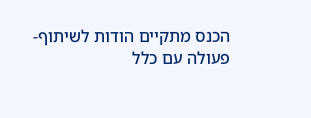הכנס מתקיים הודות לשיתוף-פעולה עם כלל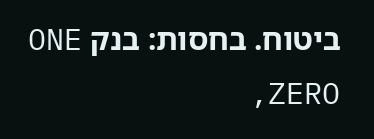ביטוח. בחסות: בנק ONE ZERO,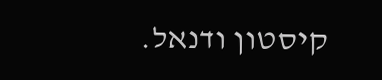קיסטון ודנאל.